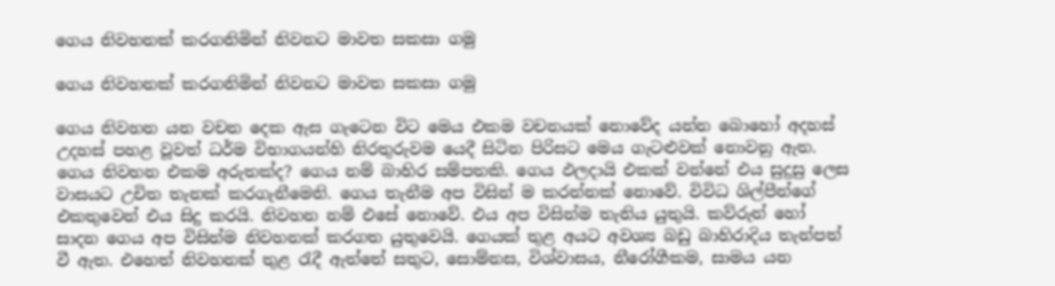ගෙය නිවහනක් කරගනිමින් නිවනට මාවත සකසා ගමු

ගෙය නිවහනක් කරගනිමින් නිවනට මාවත සකසා ගමු

ගෙය නිවහන යන වචන දෙක ඇස ගැටෙන විට මෙය එකම වචනයක් නොවේද යන්න බොහෝ අදහස් උදහස් පහළ වූවත් ධර්ම විභාගයන්හි නිරතුරුවම යෙදී සිටින පිරිසට මෙය ගැටළුවක් නොවනු ඇත. ගෙය නිවහන එකම අරුතක්ද? ගෙය නම් බාහිර සම්පතකි. ගෙය ඵලදායි එකක් වන්නේ එය සුදුසු ලෙස වාසයට උචිත තැනක් කරගැනීමෙනි. ගෙය තැනීම අප විසින් ම කරන්නක් නොවේ. විවිධ ශිල්පීන්ගේ එකතුවෙන් එය සිදු කරයි. නිවහන නම් එසේ නොවේ. එය අප විසින්ම තැනිය යුතුයි. කව්රුන් හෝ සාදන ගෙය අප විසින්ම නිවහනක් කරගත යුතුවෙයි. ගෙයක් තුළ අයට අවශ්‍ය බඩු බාහිරාදිය තැන්පත් වී ඇත. එහෙත් නිවහනක් තුළ රැදී ඇත්තේ සතුට, සොම්නස, විශ්වාසය, නීරෝගීකම, සාමය යන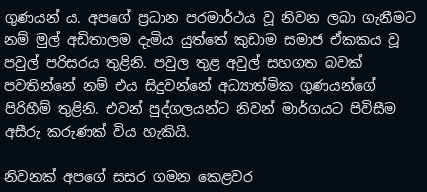ගුණයන් ය. අපගේ ප්‍රධාන පරමාර්ථය වූ නිවන ලබා ගැනීමට නම් මුල් අඩිතාලම දැමිය යුත්තේ කුඩාම සමාජ ඒකකය වූ පවුල් පරිසරය තුළිනි. පවුල තුළ අවුල් සහගත බවක් පවතින්නේ නම් එය සිදුවන්නේ අධ්‍යාත්මික ගුණයන්ගේ පිරිහීම් තුළිනි. එවන් පුද්ගලයන්ට නිවන් මාර්ගයට පිවිසීම අසීරු කරුණක් විය හැකියි.

නිවනක් අපගේ සසර ගමන කෙළවර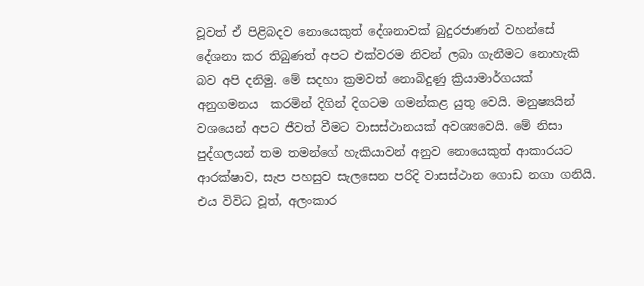වූවත් ඒ පිළිබදව නොයෙකුත් දේශනාවක් බුදුරජාණන් වහන්සේ දේශනා කර තිබුණත් අපට එක්වරම නිවන් ලබා ගැනීමට නොහැකි බව අපි දනිමු. මේ සදහා ක්‍රමවත් නොබිදුණු ක්‍රියාමාර්ගයක් අනුගමනය  කරමින් දිගින් දිගටම ගමන්කළ යුතු වෙයි. මනුෂ්‍යයින් වශයෙන් අපට ජීවත් වීමට වාසස්ථානයක් අවශ්‍යවෙයි. මේ නිසා පුද්ගලයන් තම තමන්ගේ හැකියාවන් අනුව නොයෙකුත් ආකාරයට ආරක්ෂාව, සැප පහසුව සැලසෙන පරිදි වාසස්ථාන ගොඩ නගා ගනියි. එය විවිධ වූත්, අලංකාර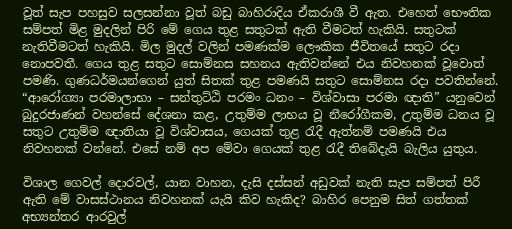වූත් සැප පහසුව සලසන්නා වූත් බඩු බාහිරාදිය ඒකරාශී වී ඇත. එහෙත් භෞතික සම්පත් මිළ මුදලින් පිරි මේ ගෙය තුළ සතුටක් ඇති වීමටත් හැකියි. සතුටක් නැතිවීමටත් හැකියි. මිල මුදල් වලින් පමණක්ම ලෞකික ජීවිතයේ සතුට රදා නොපවතී. ගෙය තුළ සතුට සොම්නස සහනය ඇතිවන්නේ එය නිවහනක් වූවොත් පමණි. ගුණධර්මයන්ගෙන් යුත් සිතක් තුළ පමණයි සතුට සොම්නස රදා පවතින්නේ. “ආරෝග්‍යා පරමාලාභා – සන්තුට්ඨි පරමං ධනං – විශ්වාසා පරමා ඥාති” යනුවෙන් බුදුරජාණන් වහන්සේ දේශනා කළ, උතුම්ම ලාභය වූ නීරෝගීකම, උතුම්ම ධනය වූ සතුට උතුම්ම ඥාතියා වූ විශ්වාසය, ගෙයක් තුළ රැදී ඇත්නම් පමණයි එය නිවහනක් වන්නේ. එසේ නම් අප මේවා ගෙයක් තුළ රැදී තිබේදැයි බැලිය යුතුය.

විශාල ගෙවල් දොරවල්, යාන වාහන, දැසි දස්සන් අඩුවක් නැති සැප සම්පත් පිරී ඇති මේ වාසස්ථානය නිවහනක් යැයි කිව හැකිද? බාහිර පෙනුම සිත් ගත්තක් අභ්‍යන්තර ආරවුල්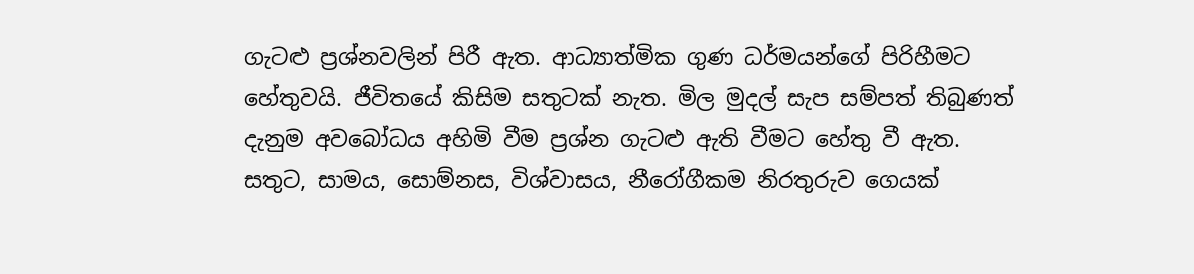ගැටළු ප්‍රශ්නවලින් පිරී ඇත. ආධ්‍යාත්මික ගුණ ධර්මයන්ගේ පිරිහීමට හේතුවයි. ජීවිතයේ කිසිම සතුටක් නැත. මිල මුදල් සැප සම්පත් තිබුණත් දැනුම අවබෝධය අහිමි වීම ප්‍රශ්න ගැටළු ඇති වීමට හේතු වී ඇත. සතුට, සාමය, සොම්නස, විශ්වාසය, නීරෝගීකම නිරතුරුව ගෙයක්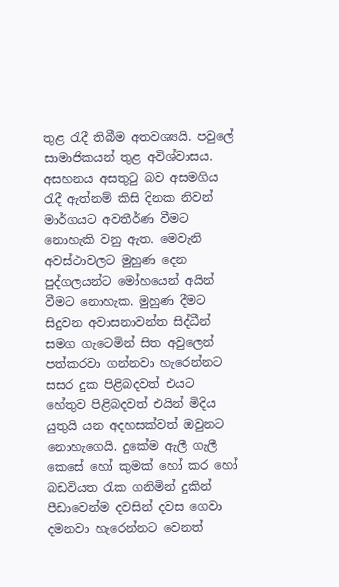තුළ රැදී තිබීම අතවශ්‍යයි. පවුලේ සාමාජිකයන් තුළ අවිශ්වාසය. අසහනය අසතුටු බව අසමගිය රැදී ඇත්නම් කිසි දිනක නිවන් මාර්ගයට අවතීර්ණ වීමට නොහැකි වනු ඇත. මෙවැනි අවස්ථාවලට මුහුණ දෙන පුද්ගලයන්ට මෝහයෙන් අයින් වීමට නොහැක. මුහුණ දීමට සිදුවන අවාසනාවන්ත සිද්ධීන් සමග ගැටෙමින් සිත අවුලෙන් පත්කරවා ගන්නවා හැරෙන්නට සසර දුක පිළිබදවත් එයට හේතුව පිළිබදවත් එයින් මිදිය යුතුයි යන අදහසක්වත් ඔවුනට නොහැගෙයි. දුකේම ඇලී ගැලී කෙසේ හෝ කුමක් හෝ කර හෝ බඩවියත රැක ගනිමින් දුකින් පීඩාවෙන්ම දවසින් දවස ගෙවා දමනවා හැරෙන්නට වෙනත්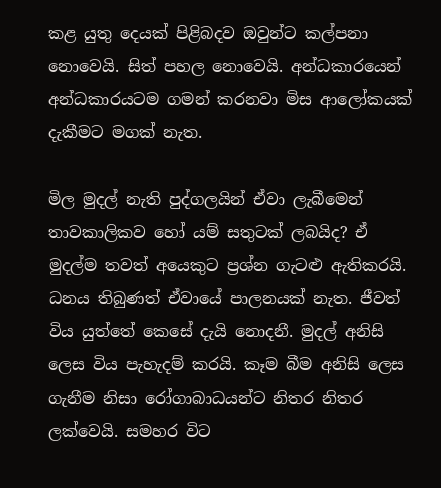කළ යුතු දෙයක් පිළිබදව ඔවුන්ට කල්පනා නොවෙයි. සිත් පහල නොවෙයි. අන්ධකාරයෙන් අන්ධකාරයටම ගමන් කරනවා මිස ආලෝකයක් දැකීමට මගක් නැත.

මිල මුදල් නැති පුද්ගලයින් ඒවා ලැබීමෙන් තාවකාලිකව හෝ යම් සතුටක් ලබයිද? ඒ මුදල්ම තවත් අයෙකුට ප්‍රශ්න ගැටළු ඇතිකරයි. ධනය තිබුණත් ඒවායේ පාලනයක් නැත. ජීවත් විය යුත්තේ කෙසේ දැයි නොදනී. මුදල් අනිසි ලෙස විය පැහැදම් කරයි. කෑම බීම අනිසි ලෙස ගැනීම නිසා රෝගාබාධයන්ට නිතර නිතර ලක්වෙයි. සමහර විට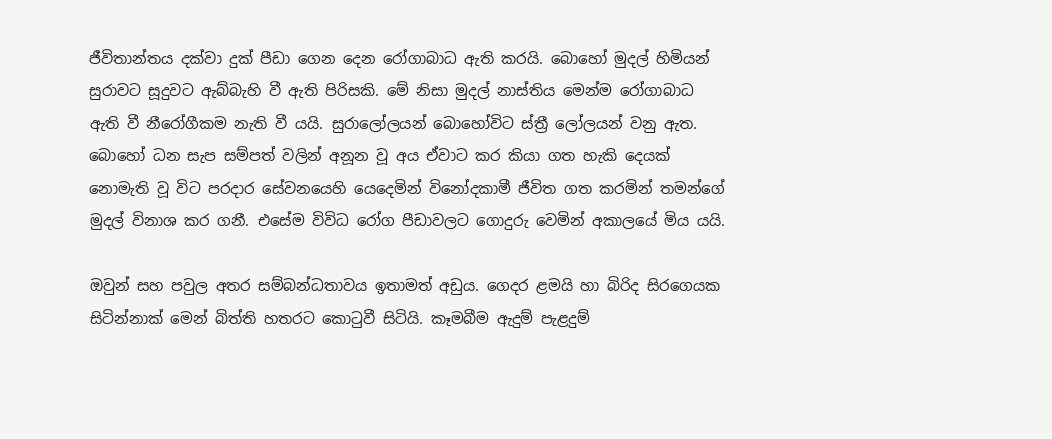ජීවිතාන්තය දක්වා දුක් පීඩා ගෙන දෙන රෝගාබාධ ඇති කරයි. බොහෝ මුදල් හිමියන් සුරාවට සූදුවට ඇබ්බැහි වී ඇති පිරිසකි. මේ නිසා මුදල් නාස්තිය මෙන්ම රෝගාබාධ ඇති වී නීරෝගීකම නැති වී යයි. සුරාලෝලයන් බොහෝවිට ස්ත්‍රී ලෝලයන් වනු ඇත. බොහෝ ධන සැප සම්පත් වලින් අනූන වූ අය ඒවාට කර කියා ගත හැකි දෙයක් නොමැති වූ විට පරදාර සේවනයෙහි යෙදෙමින් විනෝදකාමී ජීවිත ගත කරමින් තමන්ගේ මුදල් විනාශ කර ගනී. එසේම විවිධ රෝග පීඩාවලට ගොදුරු වෙමින් අකාලයේ මිය යයි.

ඔවුන් සහ පවුල අතර සම්බන්ධතාවය ඉතාමත් අඩුය. ගෙදර ළමයි හා බිරිද සිරගෙයක සිටින්නාක් මෙන් බිත්ති හතරට කොටුවී සිටියි. කෑමබීම ඇදුම් පැළදුම්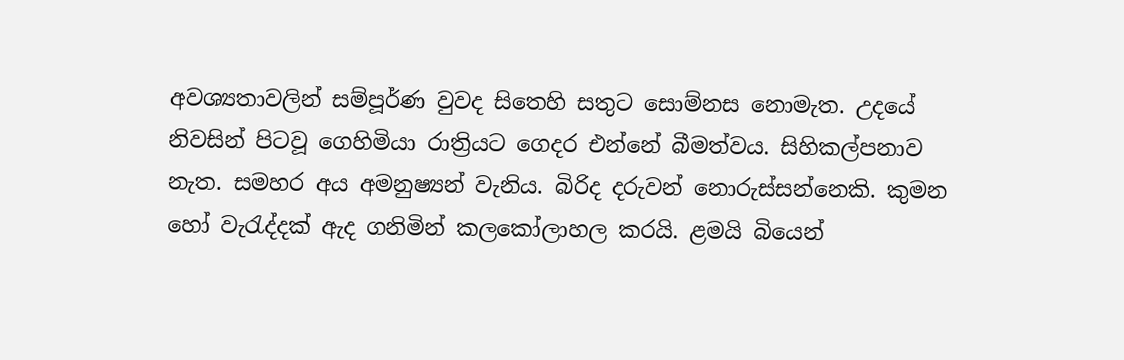අවශ්‍යතාවලින් සම්පූර්ණ වුවද සිතෙහි සතුට සොම්නස නොමැත. උදයේ නිවසින් පිටවූ ගෙහිමියා රාත්‍රියට ගෙදර එන්නේ බීමත්වය. සිහිකල්පනාව නැත. සමහර අය අමනුෂ්‍යන් වැනිය. බිරිද දරුවන් නොරුස්සන්නෙකි. කුමන හෝ වැරැද්දක් ඇද ගනිමින් කලකෝලාහල කරයි. ළමයි බියෙන්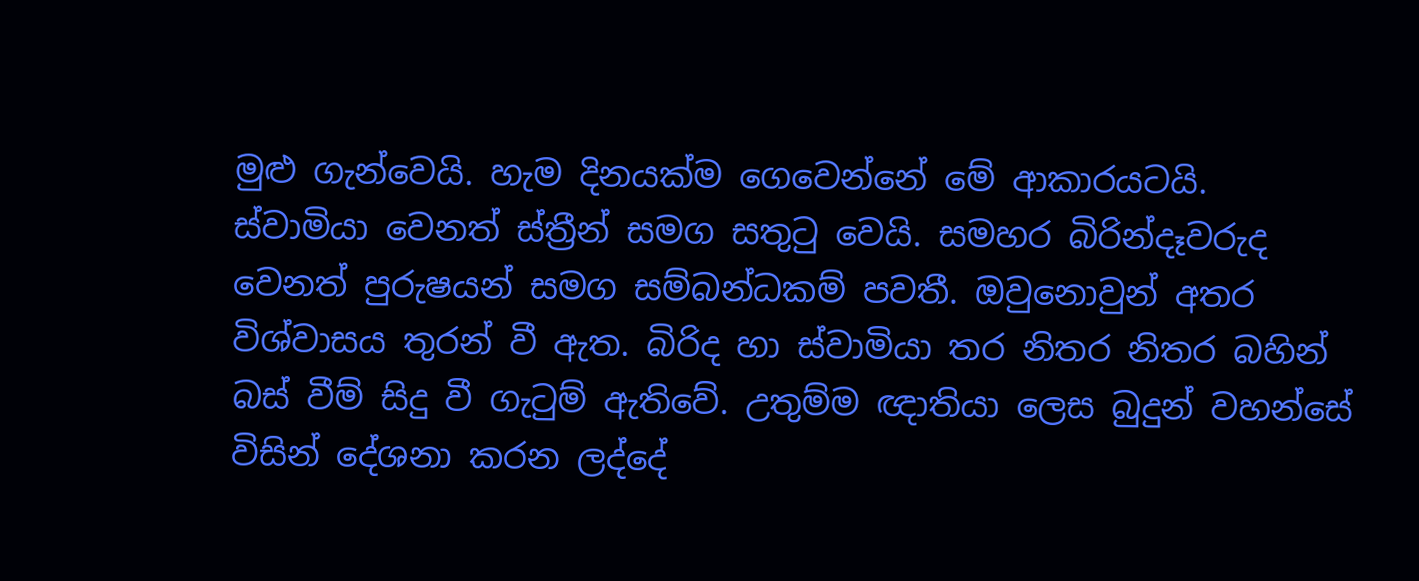මුළු ගැන්වෙයි. හැම දිනයක්ම ගෙවෙන්නේ මේ ආකාරයටයි. ස්වාමියා වෙනත් ස්ත්‍රීන් සමග සතුටු වෙයි. සමහර බිරින්දෑවරුද වෙනත් පුරුෂයන් සමග සම්බන්ධකම් පවතී. ඔවුනොවුන් අතර විශ්වාසය තුරන් වී ඇත. බිරිද හා ස්වාමියා තර නිතර නිතර බහින් බස් වීම් සිදු වී ගැටුම් ඇතිවේ. උතුම්ම ඥාතියා ලෙස බුදුන් වහන්සේ විසින් දේශනා කරන ලද්දේ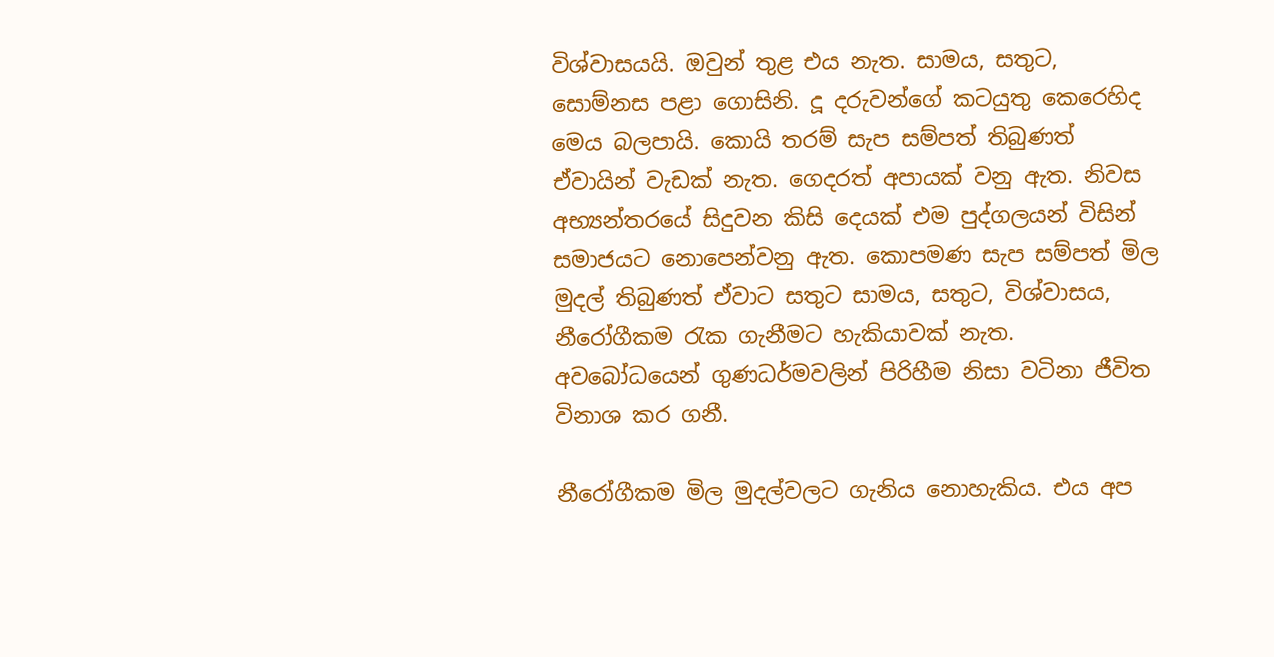විශ්වාසයයි. ඔවුන් තුළ එය නැත. සාමය, සතුට, සොම්නස පළා ගොසිනි. දූ දරුවන්ගේ කටයුතු කෙරෙහිද මෙය බලපායි. කොයි තරම් සැප සම්පත් තිබුණත් ඒවායින් වැඩක් නැත. ගෙදරත් අපායක් වනු ඇත. නිවස අභ්‍යන්තරයේ සිදුවන කිසි දෙයක් එම පුද්ගලයන් විසින් සමාජයට නොපෙන්වනු ඇත. කොපමණ සැප සම්පත් මිල මුදල් තිබුණත් ඒවාට සතුට සාමය, සතුට, විශ්වාසය, නීරෝගීකම රැක ගැනීමට හැකියාවක් නැත. අවබෝධයෙන් ගුණධර්මවලින් පිරිහීම නිසා වටිනා ජීවිත විනාශ කර ගනී.

නීරෝගීකම මිල මුදල්වලට ගැනිය නොහැකිය. එය අප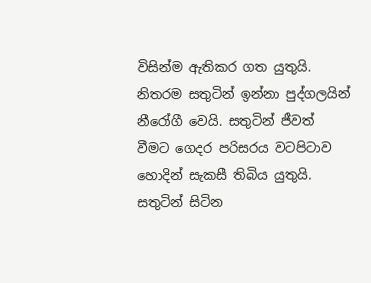විසින්ම ඇතිකර ගත යුතුයි. නිතරම සතුටින් ඉන්නා පුද්ගලයින් නීරෝගී වෙයි. සතුටින් ජීවත් වීමට ගෙදර පරිසරය වටපිටාව හොදින් සැකසී තිබිය යුතුයි. සතුටින් සිටින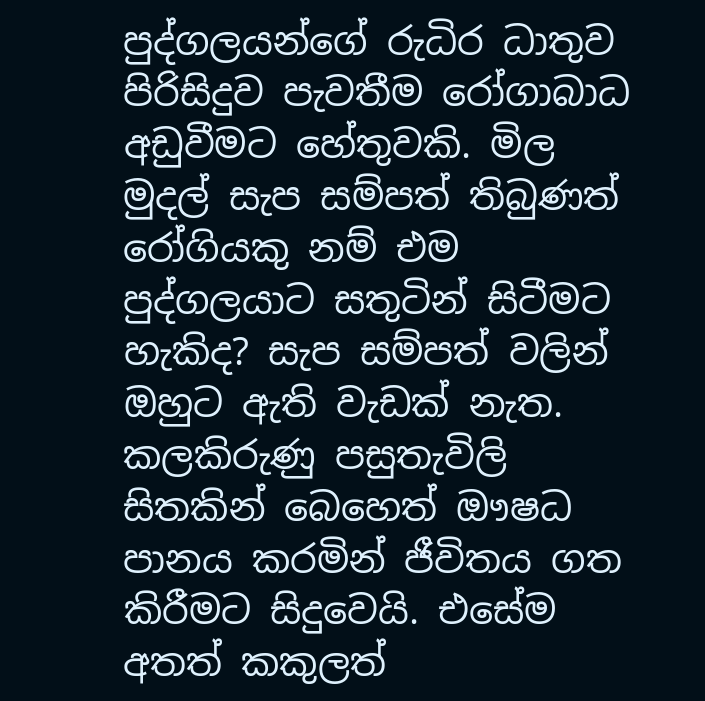පුද්ගලයන්ගේ රුධිර ධාතුව පිරිසිදුව පැවතීම රෝගාබාධ අඩුවීමට හේතුවකි. මිල මුදල් සැප සම්පත් තිබුණත් රෝගියකු නම් එම පුද්ගලයාට සතුටින් සිටීමට හැකිද? සැප සම්පත් වලින් ඔහුට ඇති වැඩක් නැත. කලකිරුණු පසුතැවිලි සිතකින් බෙහෙත් ඖෂධ පානය කරමින් ජීවිතය ගත කිරීමට සිදුවෙයි. එසේම අතත් කකුලත්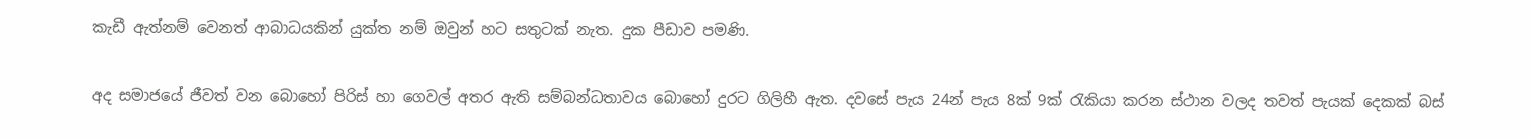කැඩී ඇත්නම් වෙනත් ආබාධයකින් යුක්ත නම් ඔවුන් හට සතුටක් නැත. දුක පීඩාව පමණි.

අද සමාජයේ ජීවත් වන බොහෝ පිරිස් හා ගෙවල් අතර ඇති සම්බන්ධතාවය බොහෝ දුරට ගිලිහී ඇත. දවසේ පැය 24න් පැය 8ක් 9ක් රැකියා කරන ස්ථාන වලද තවත් පැයක් දෙකක් බස්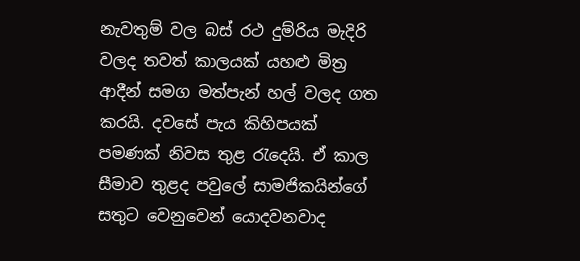නැවතුම් වල බස් රථ දුම්රිය මැදිරි වලද තවත් කාලයක් යහළු මිත්‍ර ආදීන් සමග මත්පැන් හල් වලද ගත කරයි. දවසේ පැය කිහිපයක් පමණක් නිවස තුළ රැදෙයි. ඒ කාල සීමාව තුළද පවුලේ සාමජිකයින්ගේ සතුට වෙනුවෙන් යොදවනවාද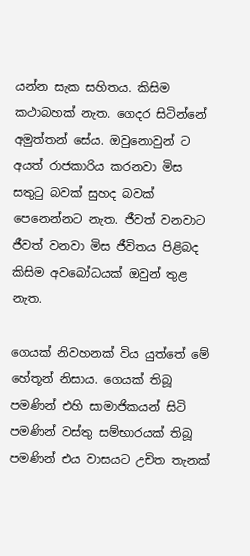යන්න සැක සහිතය. කිසිම කථාබහක් නැත. ගෙදර සිටින්නේ අමුත්තන් සේය. ඔවුනොවුන් ට අයත් රාජකාරිය කරනවා මිස සතුටු බවක් සුහද බවක් පෙනෙන්නට නැත. ජීවත් වනවාට ජීවත් වනවා මිස ජීවිතය පිළිබද කිසිම අවබෝධයක් ඔවුන් තුළ නැත.

ගෙයක් නිවහනක් විය යුත්තේ මේ හේතූන් නිසාය. ගෙයක් තිබූ පමණින් එහි සාමාජික‍යන් සිටි පමණින් වස්තු සම්භාරයක් තිබූ පමණින් එය වාසයට උචිත තැනක්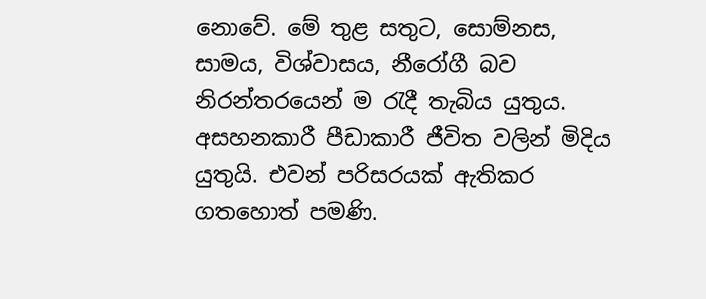නොවේ. මේ තුළ සතුට, සොම්නස, සාමය, විශ්වාසය, නීරෝගී බව නිරන්තරයෙන් ම රැදී තැබිය යුතුය. අසහනකාරී පීඩාකාරී ජීවිත වලින් මිදිය යුතුයි. එවන් පරිසරයක් ඇතිකර ගතහොත් පමණි.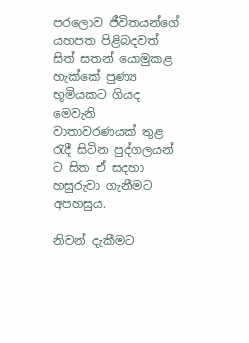පරලොව ජීවිතයන්ගේ යහපත පිළිබදවත් සිත් සතන් යොමුකළ හැක්කේ පුණ්‍ය භූමියකට ගියද මෙවැනි වාතාවරණයක් තුළ රැදී සිටින පුද්ගලයන් ට සිත ඒ සදහා හසුරුවා ගැනීමට අපහසුය.

නිවන් දැකීමට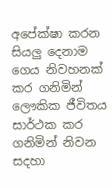අපේක්ෂා කරන සියලු දෙනාම ගෙය නිවහනක් කර ගනිමින් ලෞකික ජීවිතය සාර්ථක කර ගනිමින් නිවන සදහා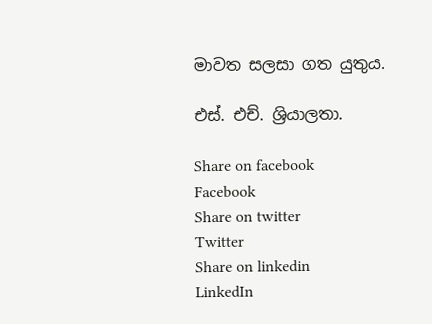මාවත සලසා ගත යුතුය.

එස්. එච්. ශ්‍රියාලතා.

Share on facebook
Facebook
Share on twitter
Twitter
Share on linkedin
LinkedIn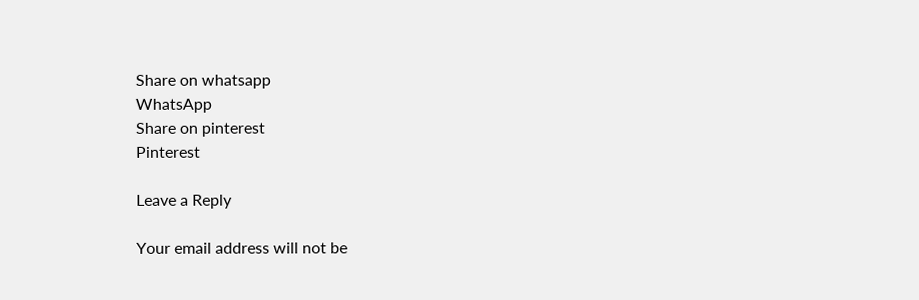Share on whatsapp
WhatsApp
Share on pinterest
Pinterest

Leave a Reply

Your email address will not be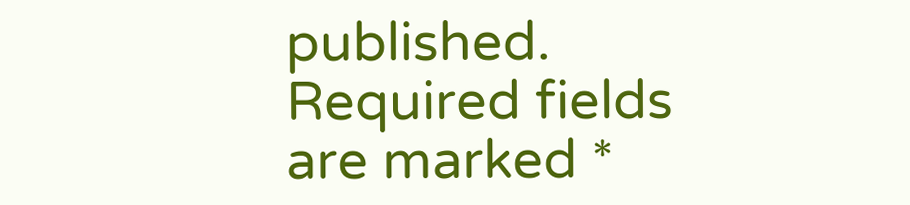published. Required fields are marked *